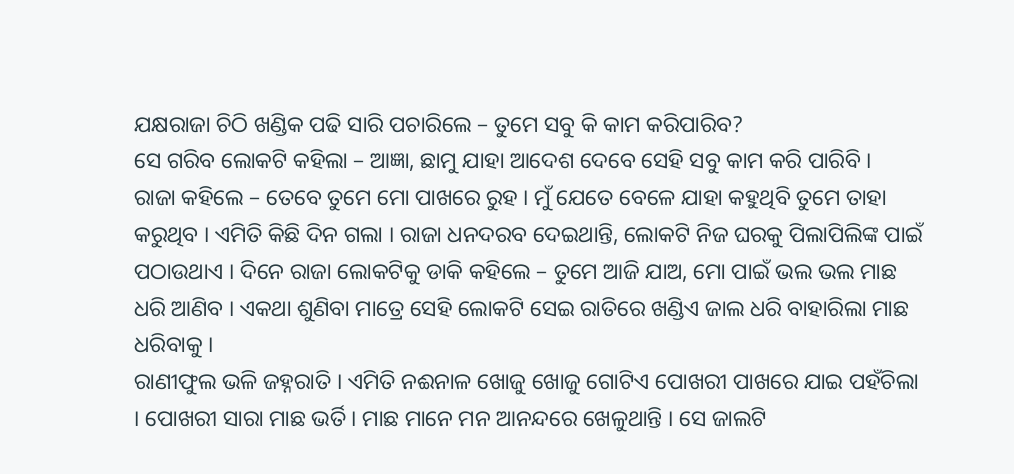ଯକ୍ଷରାଜା ଚିଠି ଖଣ୍ଡିକ ପଢି ସାରି ପଚାରିଲେ – ତୁମେ ସବୁ କି କାମ କରିପାରିବ?
ସେ ଗରିବ ଲୋକଟି କହିଲା – ଆଜ୍ଞା, ଛାମୁ ଯାହା ଆଦେଶ ଦେବେ ସେହି ସବୁ କାମ କରି ପାରିବି ।
ରାଜା କହିଲେ – ତେବେ ତୁମେ ମୋ ପାଖରେ ରୁହ । ମୁଁ ଯେତେ ବେଳେ ଯାହା କହୁଥିବି ତୁମେ ତାହା କରୁଥିବ । ଏମିତି କିଛି ଦିନ ଗଲା । ରାଜା ଧନଦରବ ଦେଇଥାନ୍ତି, ଲୋକଟି ନିଜ ଘରକୁ ପିଲାପିଲିଙ୍କ ପାଇଁ ପଠାଉଥାଏ । ଦିନେ ରାଜା ଲୋକଟିକୁ ଡାକି କହିଲେ – ତୁମେ ଆଜି ଯାଅ, ମୋ ପାଇଁ ଭଲ ଭଲ ମାଛ ଧରି ଆଣିବ । ଏକଥା ଶୁଣିବା ମାତ୍ରେ ସେହି ଲୋକଟି ସେଇ ରାତିରେ ଖଣ୍ଡିଏ ଜାଲ ଧରି ବାହାରିଲା ମାଛ ଧରିବାକୁ ।
ରାଣୀଫୁଲ ଭଳି ଜହ୍ନରାତି । ଏମିତି ନଈନାଳ ଖୋଜୁ ଖୋଜୁ ଗୋଟିଏ ପୋଖରୀ ପାଖରେ ଯାଇ ପହଁଚିଲା । ପୋଖରୀ ସାରା ମାଛ ଭର୍ତି । ମାଛ ମାନେ ମନ ଆନନ୍ଦରେ ଖେଳୁଥାନ୍ତି । ସେ ଜାଲଟି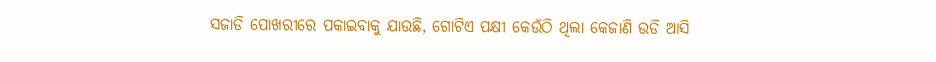ସଜାଡି ପୋଖରୀରେ ପକାଇବାକୁ ଯାଉଛି, ଗୋଟିଏ ପକ୍ଷୀ କେଉଁଠି ଥିଲା କେଜାଣି ଉଡି ଆସି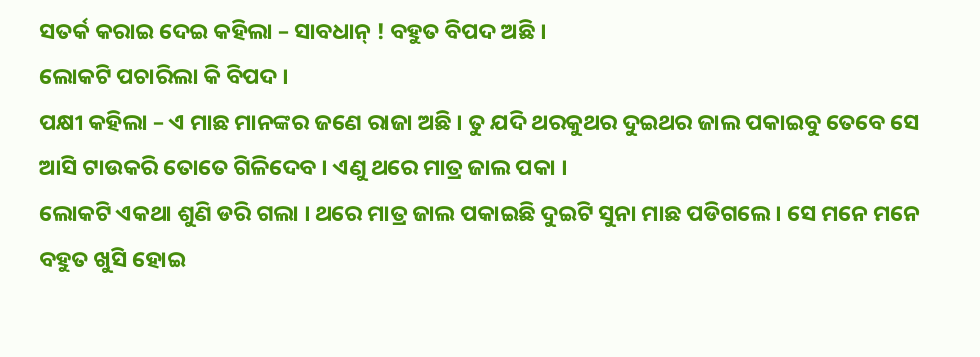ସତର୍କ କରାଇ ଦେଇ କହିଲା – ସାବଧାନ୍ ! ବହୁତ ବିପଦ ଅଛି ।
ଲୋକଟି ପଚାରିଲା କି ବିପଦ ।
ପକ୍ଷୀ କହିଲା – ଏ ମାଛ ମାନଙ୍କର ଜଣେ ରାଜା ଅଛି । ତୁ ଯଦି ଥରକୁଥର ଦୁଇଥର ଜାଲ ପକାଇବୁ ତେବେ ସେ ଆସି ଟାଉକରି ତୋତେ ଗିଳିଦେବ । ଏଣୁ ଥରେ ମାତ୍ର ଜାଲ ପକା ।
ଲୋକଟି ଏକଥା ଶୁଣି ଡରି ଗଲା । ଥରେ ମାତ୍ର ଜାଲ ପକାଇଛି ଦୁଇଟି ସୁନା ମାଛ ପଡିଗଲେ । ସେ ମନେ ମନେ ବହୁତ ଖୁସି ହୋଇ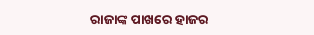ରାଜାଙ୍କ ପାଖରେ ହାଜର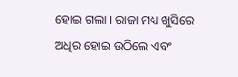ହୋଇ ଗଲା । ରାଜା ମଧ୍ୟ ଖୁସିରେ ଅଧିର ହୋଇ ଉଠିଲେ ଏବଂ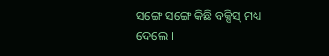ସଙ୍ଗେ ସଙ୍ଗେ କିଛି ବକ୍ସିସ୍ ମଧ୍ୟ ଦେଲେ ।